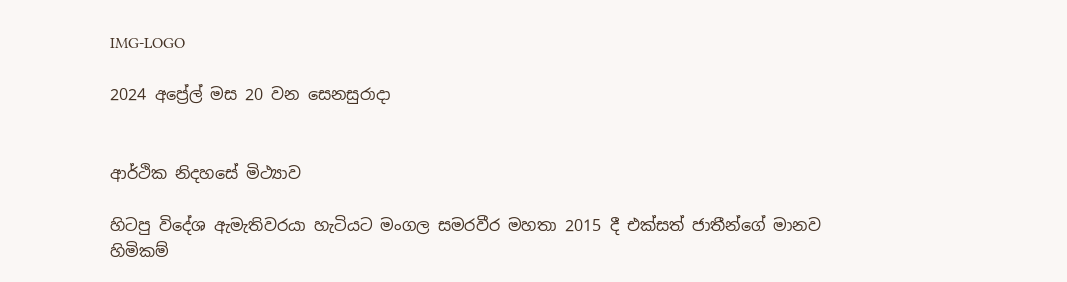IMG-LOGO

2024 අප්‍රේල් මස 20 වන සෙනසුරාදා


ආර්ථික නිදහසේ මිථ්‍යාව

හිටපු විදේශ ඇමැතිවරයා හැටියට මංගල සමරවීර මහතා 2015 දී එක්සත් ජාතීන්ගේ මානව හිමිකම්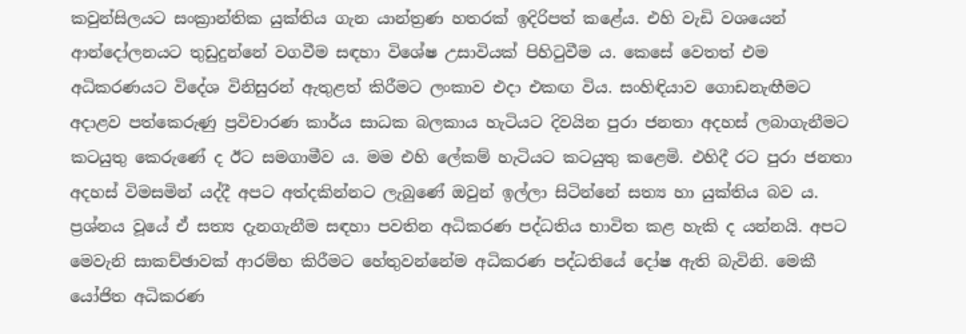කවුන්සිලයට සංක්‍රාන්තික යුක්තිය ගැන යාන්ත්‍රණ හතරක් ඉදිරිපත් කළේය. එහි වැඩි වශයෙන් ආන්දෝලනයට තුඩුදුන්නේ වගවීම සඳහා විශේෂ උසාවියක් පිහිටුවීම ය. කෙසේ වෙතත් එම අධිකරණයට විදේශ විනිසුරන් ඇතුළත් කිරීමට ලංකාව එදා එකඟ විය. සංහිඳියාව ගොඩනැඟීමට අදාළව පත්කෙරුණු ප්‍රවිචාරණ කාර්ය සාධක බලකාය හැටියට දිවයින පුරා ජනතා අදහස් ලබාගැනීමට කටයුතු කෙරුණේ ද ඊට සමගාමීව ය. මම එහි ලේකම් හැටියට කටයුතු කළෙමි. එහිදී රට පුරා ජනතා අදහස් විමසමින් යද්දී අපට අත්දකින්නට ලැබුණේ ඔවුන් ඉල්ලා සිටින්නේ සත්‍ය හා යුක්තිය බව ය. ප්‍රශ්නය වූයේ ඒ සත්‍ය දැනගැනීම සඳහා පවතින අධිකරණ පද්ධතිය භාවිත කළ හැකි ද යන්නයි. අපට මෙවැනි සාකච්ඡාවක් ආරම්භ කිරීමට හේතුවන්නේම අධිකරණ පද්ධතියේ දෝෂ ඇති බැවිනි. මෙකී යෝජිත අධිකරණ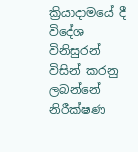ක්‍රියාදාමයේ දී විදේශ විනිසුරන් විසින් කරනු ලබන්නේ නිරීක්ෂණ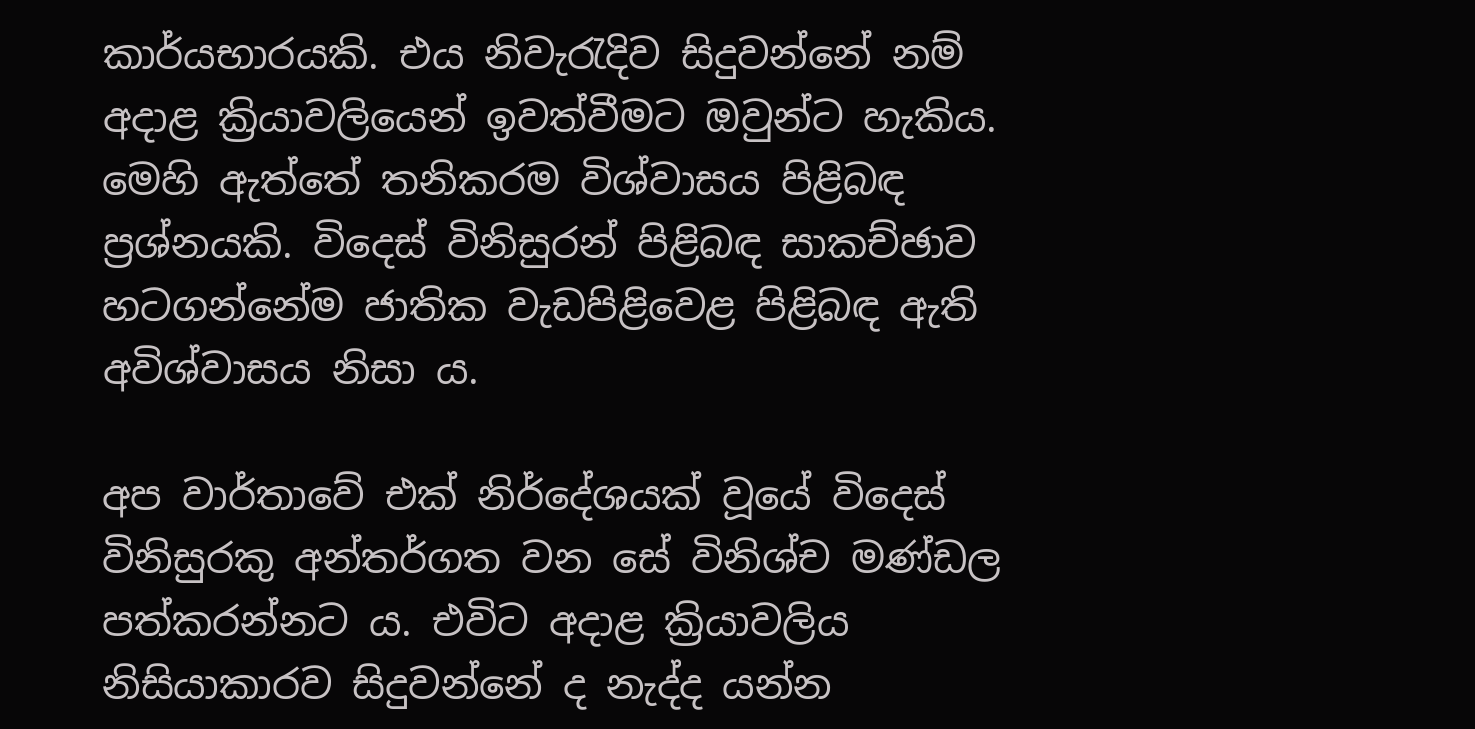කාර්යභාරයකි. එය නිවැරැදිව සිදුවන්නේ නම් අදාළ ක්‍රියාවලියෙන් ඉවත්වීමට ඔවුන්ට හැකිය. මෙහි ඇත්තේ තනිකරම විශ්වාසය පිළිබඳ ප්‍රශ්නයකි. විදෙස් විනිසුරන් පිළිබඳ සාකච්ඡාව හටගන්නේම ජාතික වැඩපිළිවෙළ පිළිබඳ ඇති අවිශ්වාසය නිසා ය.

අප වාර්තාවේ එක් නිර්දේශයක් වූයේ විදෙස් විනිසුරකු අන්තර්ගත වන සේ විනිශ්ච මණ්ඩල පත්කරන්නට ය. එවිට අදාළ ක්‍රියාවලිය නිසියාකාරව සිදුවන්නේ ද නැද්ද යන්න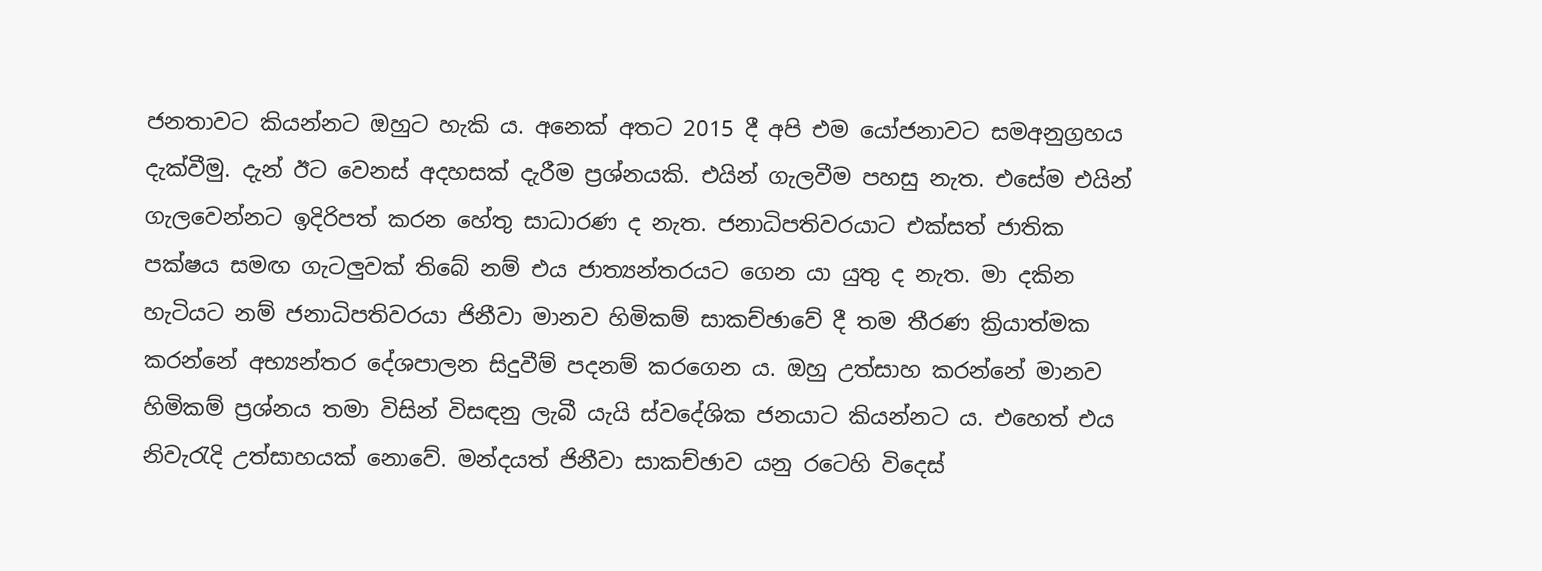ජනතාවට කියන්නට ඔහුට හැකි ය. අනෙක් අතට 2015 දී අපි එම යෝජනාවට සමඅනුග්‍රහය දැක්වීමු. දැන් ඊට වෙනස් අදහසක් දැරීම ප්‍රශ්නයකි. එයින් ගැලවීම පහසු නැත. එසේම එයින් ගැලවෙන්නට ඉදිරිපත් කරන හේතු සාධාරණ ද නැත. ජනාධිපතිවරයාට එක්සත් ජාතික පක්ෂය සමඟ ගැටලුවක් තිබේ නම් එය ජාත්‍යන්තරයට ගෙන යා යුතු ද නැත. මා දකින හැටියට නම් ජනාධිපතිවරයා ජිනීවා මානව හිමිකම් සාකච්ඡාවේ දී තම තීරණ ක්‍රියාත්මක කරන්නේ අභ්‍යන්තර දේශපාලන සිදුවීම් පදනම් කරගෙන ය. ඔහු උත්සාහ කරන්නේ මානව හිමිකම් ප්‍රශ්නය තමා විසින් විසඳනු ලැබී යැයි ස්වදේශික ජනයාට කියන්නට ය. එහෙත් එය නිවැරැදි උත්සාහයක් නොවේ. මන්දයත් ජිනීවා සාකච්ඡාව යනු රටෙහි විදෙස්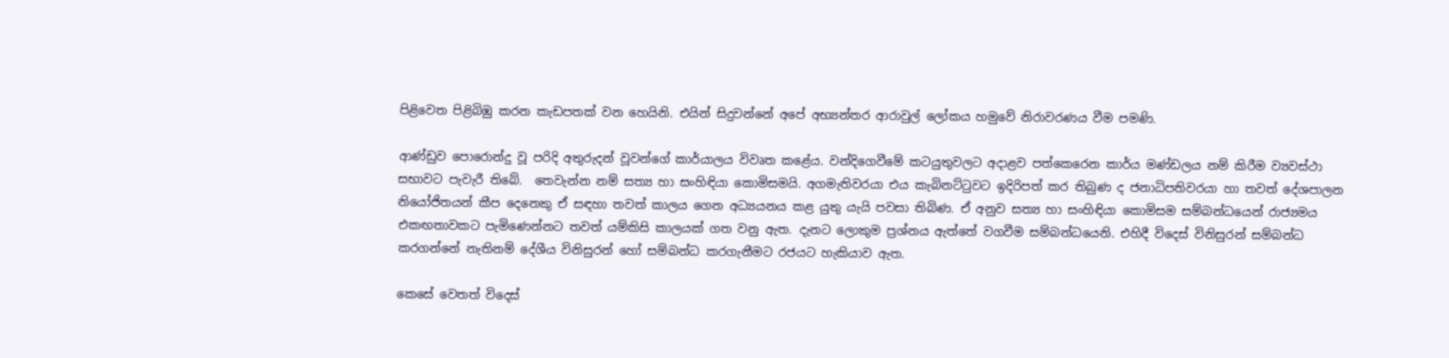පිළිවෙත පිළිබිඹු කරන කැඩපතක් වන හෙයිනි. එයින් සිදුවන්නේ අපේ අභ්‍යන්තර ආරාවුල් ලෝකය හමුවේ නිරාවරණය වීම පමණි.

ආණ්ඩුව පොරොන්දු වූ පරිදි අතුරුදන් වූවන්ගේ කාර්යාලය විවෘත කළේය. වන්දිගෙවීමේ කටයුතුවලට අදාළව පත්කෙරෙන කාර්ය මණ්ඩලය නම් කිරීම ව්‍යවස්ථා සභාවට පැවැරී තිබේ.  තෙවැන්න නම් සත්‍ය හා සංහිඳියා කොමිසමයි. අගමැතිවරයා එය කැබිනට්ටුවට ඉදිරිපත් කර තිබුණ ද ජනාධිපතිවරයා හා තවත් දේශපාලන නියෝජිතයන් කීප දෙනෙකු ඒ සඳහා තවත් කාලය ගෙන අධ්‍යයනය කළ යුතු යැයි පවසා තිබිණ. ඒ අනුව සත්‍ය හා සංහිඳියා කොමිසම සම්බන්ධයෙන් රාජ්‍යමය එකඟතාවකට පැමිණෙන්නට තවත් යම්කිසි කාලයක් ගත වනු ඇත. දැනට ලොකුම ප්‍රශ්නය ඇත්තේ වගවීම සම්බන්ධයෙනි. එහිදී විදෙස් විනිසුරන් සම්බන්ධ කරගන්නේ නැතිනම් දේශීය විනිසුරන් හෝ සම්බන්ධ කරගැනීමට රජයට හැකියාව ඇත.

කෙසේ වෙතත් විදෙස්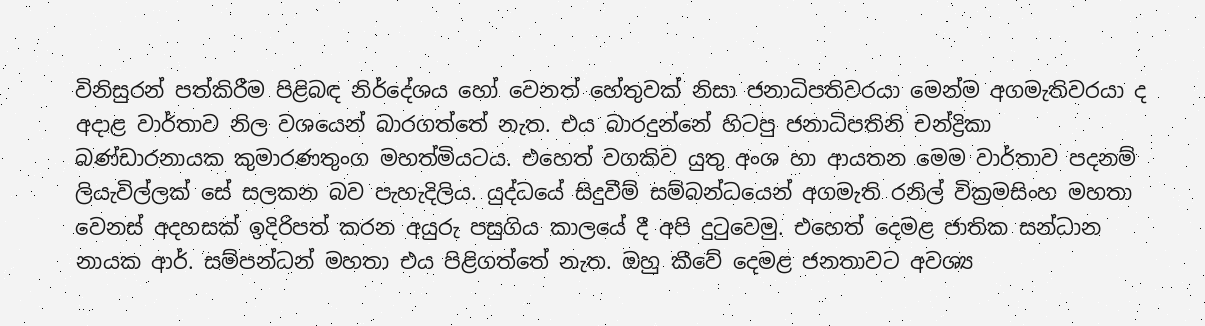විනිසුරන් පත්කිරීම පිළිබඳ නිර්දේශය හෝ වෙනත් හේතුවක් නිසා ජනාධිපතිවරයා මෙන්ම අගමැතිවරයා ද අදාළ වාර්තාව නිල වශයෙන් බාරගත්තේ නැත. එය බාරදුන්නේ හිටපු ජනාධිපතිනි චන්ද්‍රිකා බණ්ඩාරනායක කුමාරණතුංග මහත්මියටය. එහෙත් වගකිව යුතු අංශ හා ආයතන මෙම වාර්තාව පදනම් ලියැවිල්ලක් සේ සලකන බව පැහැදිලිය. යුද්ධයේ සිදුවීම් සම්බන්ධයෙන් අගමැති රනිල් වික්‍රමසිංහ මහතා වෙනස් අදහසක් ඉදිරිපත් කරන අයුරු පසුගිය කාලයේ දී අපි දුටුවෙමු. එහෙත් දෙමළ ජාතික සන්ධාන නායක ආර්. සම්පන්ධන් මහතා එය පිළිගත්තේ නැත. ඔහු කීවේ දෙමළ ජනතාවට අවශ්‍ය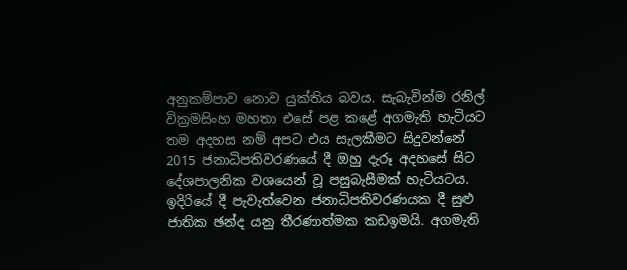අනුකම්පාව නොව යුක්තිය බවය. සැබැවින්ම රනිල් වික්‍රමසිංහ මහතා එසේ පළ කළේ අගමැති හැටියට තම අදහස නම් අපට එය සැලකීමට සිදුවන්නේ 2015 ජනාධිපතිවරණයේ දී ඔහු දැරූ අදහසේ සිට දේශපාලනික වශයෙන් වූ පසුබැසීමක් හැටියටය. ඉදිරියේ දී පැවැත්වෙන ජනාධිපතිවරණයක දී සුළු ජාතික ඡන්ද යනු තීරණාත්මක කඩඉමයි. අගමැති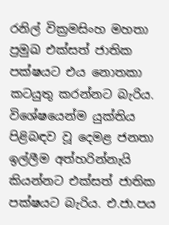රනිල් වික්‍රමසිංහ මහතා ප්‍රමුඛ එක්සත් ජාතික පක්ෂයට එය නොතකා කටයුතු කරන්නට බැරිය. විශේෂයෙන්ම යුක්තිය පිළිබඳව වූ දෙමළ ජනතා ඉල්ලීම අත්හරින්නැයි කියන්නට එක්සත් ජාතික පක්ෂයට බැරිය. එ.ජා.පය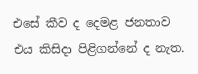එසේ කීව ද දෙමළ ජනතාව එය කිසිදා පිළිගන්නේ ද නැත.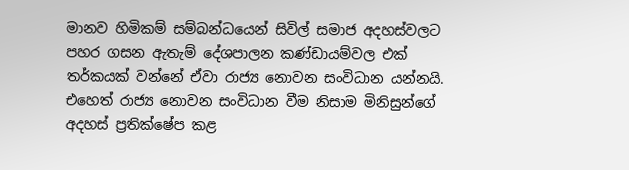මානව හිමිකම් සම්බන්ධයෙන් සිවිල් සමාජ අදහස්වලට පහර ගසන ඇතැම් දේශපාලන කණ්ඩායම්වල එක් තර්කයක් වන්නේ ඒවා රාජ්‍ය නොවන සංවිධාන යන්නයි. එහෙත් රාජ්‍ය නොවන සංවිධාන වීම නිසාම මිනිසුන්ගේ අදහස් ප්‍රතික්ෂේප කළ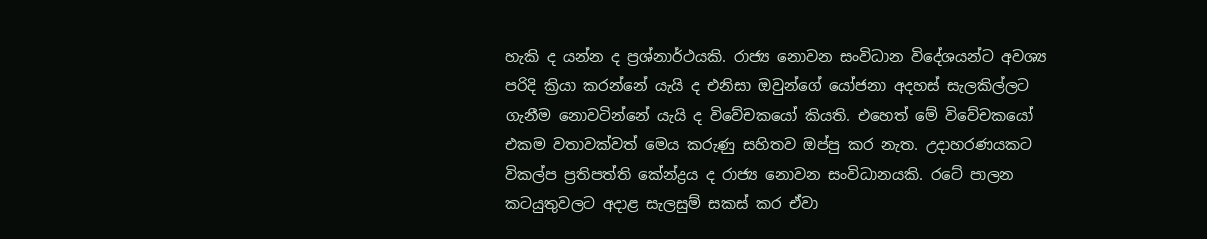හැකි ද යන්න ද ප්‍රශ්නාර්ථයකි. රාජ්‍ය නොවන සංවිධාන විදේශයන්ට අවශ්‍ය පරිදි ක්‍රියා කරන්නේ යැයි ද එනිසා ඔවුන්ගේ යෝජනා අදහස් සැලකිල්ලට ගැනීම නොවටින්නේ යැයි ද විවේචකයෝ කියති. එහෙත් මේ විවේචකයෝ එකම වතාවක්වත් මෙය කරුණු සහිතව ඔප්පු කර නැත. උදාහරණයකට විකල්ප ප්‍රතිපත්ති කේන්ද්‍රය ද රාජ්‍ය නොවන සංවිධානයකි. රටේ පාලන කටයුතුවලට අදාළ සැලසුම් සකස් කර ඒවා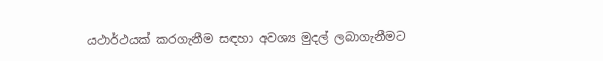යථාර්ථයක් කරගැනීම සඳහා අවශ්‍ය මුදල් ලබාගැනීමට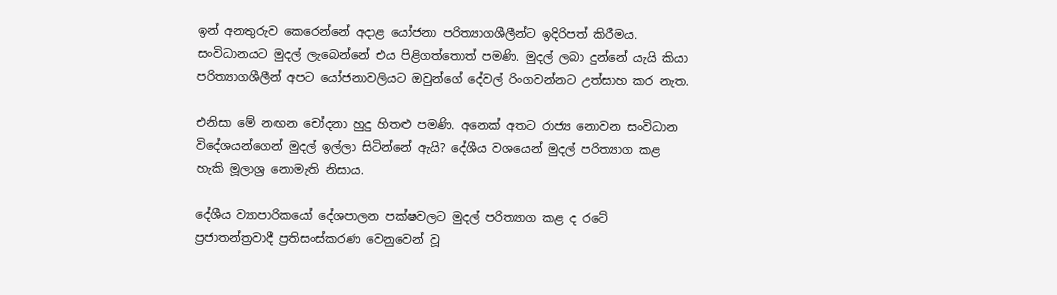ඉන් අනතුරුව කෙරෙන්නේ අදාළ යෝජනා පරිත්‍යාගශීලීන්ට ඉදිරිපත් කිරීමය. සංවිධානයට මුදල් ලැබෙන්නේ එය පිළිගත්තොත් පමණි. මුදල් ලබා දුන්නේ යැයි කියා පරිත්‍යාගශීලීන් අපට යෝජනාවලියට ඔවුන්ගේ දේවල් රිංගවන්නට උත්සාහ කර නැත.

එනිසා මේ නඟන චෝදනා හුදු හිතළු පමණි. අනෙක් අතට රාජ්‍ය නොවන සංවිධාන විදේශයන්ගෙන් මුදල් ඉල්ලා සිටින්නේ ඇයි? දේශීය වශයෙන් මුදල් පරිත්‍යාග කළ හැකි මූලාශ්‍ර නොමැති නිසාය.

දේශීය ව්‍යාපාරිකයෝ දේශපාලන පක්ෂවලට මුදල් පරිත්‍යාග කළ ද රටේ ප්‍රජාතන්ත්‍රවාදී ප්‍රතිසංස්කරණ වෙනුවෙන් වූ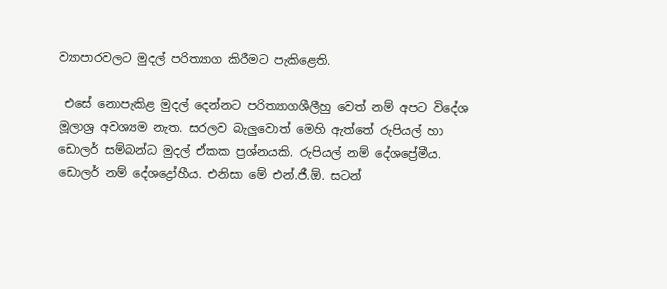ව්‍යාපාරවලට මුදල් පරිත්‍යාග කිරීමට පැකිළෙති.

 එසේ නොපැකිළ මුදල් දෙන්නට පරිත්‍යාගශීලීහු වෙත් නම් අපට විදේශ මූලාශ්‍ර අවශ්‍යම නැත. සරලව බැලුවොත් මෙහි ඇත්තේ රුපියල් හා ඩොලර් සම්බන්ධ මුදල් ඒකක ප්‍රශ්නයකි. රුපියල් නම් දේශප්‍රේමීය. ඩොලර් නම් දේශද්‍රෝහීය. එනිසා මේ එන්.ජී.ඕ. සටන්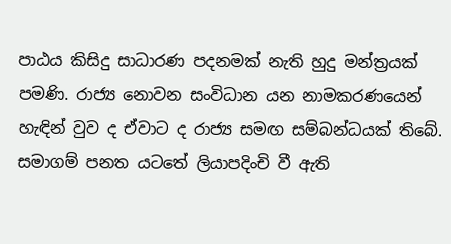පාඨය කිසිදු සාධාරණ පදනමක් නැති හුදු මන්ත්‍රයක් පමණි. රාජ්‍ය නොවන සංවිධාන යන නාමකරණයෙන් හැඳින් වුව ද ඒවාට ද රාජ්‍ය සමඟ සම්බන්ධයක් තිබේ. සමාගම් පනත යටතේ ලියාපදිංචි වී ඇති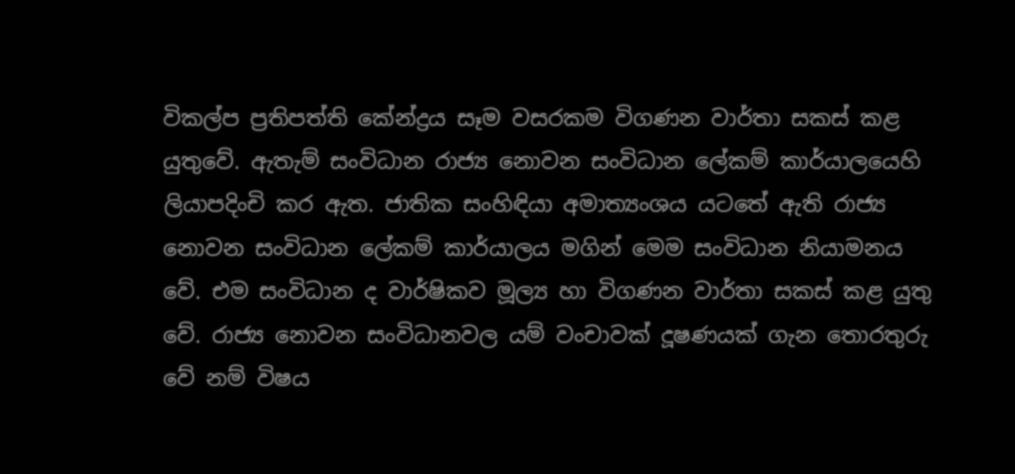විකල්ප ප්‍රතිපත්ති කේන්ද්‍රය සෑම වසරකම විගණන වාර්තා සකස් කළ යුතුවේ. ඇතැම් සංවිධාන රාජ්‍ය නොවන සංවිධාන ලේකම් කාර්යාලයෙහි ලියාපදිංචි කර ඇත. ජාතික සංහිඳියා අමාත්‍යංශය යටතේ ඇති රාජ්‍ය නොවන සංවිධාන ලේකම් කාර්යාලය මගින් මෙම සංවිධාන නියාමනය වේ. එම සංවිධාන ද වාර්ෂිකව මූල්‍ය හා විගණන වාර්තා සකස් කළ යුතු වේ. රාජ්‍ය නොවන සංවිධානවල යම් වංචාවක් දූෂණයක් ගැන තොරතුරු වේ නම් විෂය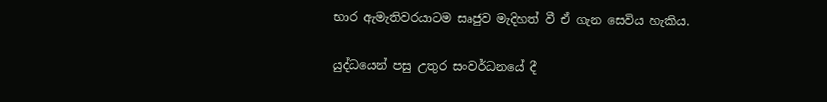භාර ඇමැතිවරයාටම සෘජුව මැදිහත් වී ඒ ගැන සෙවිය හැකිය.

යුද්ධයෙන් පසු උතුර සංවර්ධනයේ දී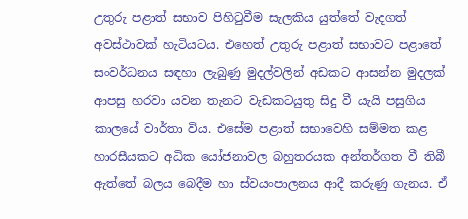උතුරු පළාත් සභාව පිහිටුවීම සැලකිය යුත්තේ වැදගත් අවස්ථාවක් හැටියටය. එහෙත් උතුරු පළාත් සභාවට පළාතේ සංවර්ධනය සඳහා ලැබුණු මුදල්වලින් අඩකට ආසන්න මුදලක් ආපසු හරවා යවන තැනට වැඩකටයුතු සිදු වී යැයි පසුගිය කාලයේ වාර්තා විය. එසේම පළාත් සභාවෙහි සම්මත කළ හාරසීයකට අධික යෝජනාවල බහුතරයක අන්තර්ගත වී තිබී ඇත්තේ බලය බෙදීම හා ස්වයංපාලනය ආදී කරුණු ගැනය. ඒ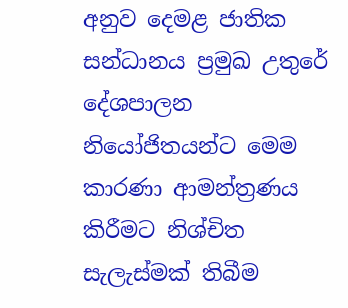අනුව දෙමළ ජාතික සන්ධානය ප්‍රමුඛ උතුරේ දේශපාලන නියෝජිතයන්ට මෙම කාරණා ආමන්ත්‍රණය කිරීමට නිශ්චිත සැලැස්මක් තිබීම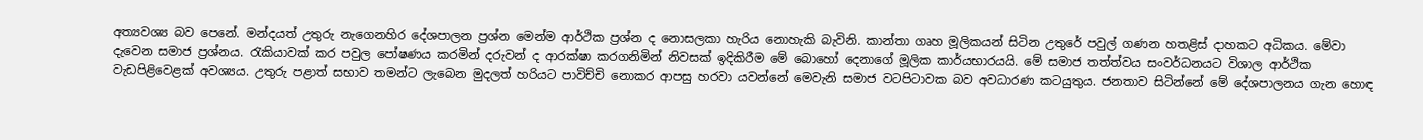අත්‍යවශ්‍ය බව පෙනේ. මන්දයත් උතුරු නැගෙනහිර දේශපාලන ප්‍රශ්න මෙන්ම ආර්ථික ප්‍රශ්න ද නොසලකා හැරිය නොහැකි බැවිනි. කාන්තා ගෘහ මූලිකයන් සිටින උතුරේ පවුල් ගණන හතළිස් දාහකට අධිකය. මේවා දැවෙන සමාජ ප්‍රශ්නය. රැකියාවක් කර පවුල පෝෂණය කරමින් දරුවන් ද ආරක්ෂා කරගනිමින් නිවසක් ඉදිකිරීම මේ බොහෝ දෙනාගේ මූලික කාර්යභාරයයි. මේ සමාජ තත්ත්වය සංවර්ධනයට විශාල ආර්ථික වැඩපිළිවෙළක් අවශ්‍යය. උතුරු පළාත් සභාව තමන්ට ලැබෙන මුදලත් හරියට පාවිච්චි නොකර ආපසු හරවා යවන්නේ මෙවැනි සමාජ වටපිටාවක බව අවධාරණ කටයුතුය. ජනතාව සිටින්නේ මේ දේශපාලනය ගැන හොඳ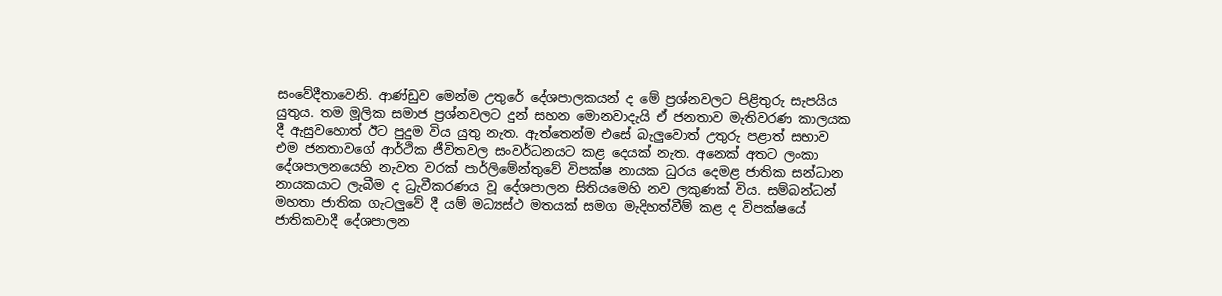සංවේදීතාවෙනි. ආණ්ඩුව මෙන්ම උතුරේ දේශපාලකයන් ද මේ ප්‍රශ්නවලට පිළිතුරු සැපයිය යුතුය. තම මූලික සමාජ ප්‍රශ්නවලට දුන් සහන මොනවාදැයි ඒ ජනතාව මැතිවරණ කාලයක දී ඇසුවහොත් ඊට පුදුම විය යුතු නැත. ඇත්තෙන්ම එසේ බැලුවොත් උතුරු පළාත් සභාව එම ජනතාවගේ ආර්ථික ජීවිතවල සංවර්ධනයට කළ දෙයක් නැත. අනෙක් අතට ලංකා දේශපාලනයෙහි නැවත වරක් පාර්ලිමේන්තුවේ විපක්ෂ නායක ධුරය දෙමළ ජාතික සන්ධාන නායකයාට ලැබීම ද ධ්‍රැවීකරණය වූ දේශපාලන සිතියමෙහි නව ලකුණක් විය. සම්බන්ධන් මහතා ජාතික ගැටලුවේ දී යම් මධ්‍යස්ථ මතයක් සමග මැදිහත්වීම් කළ ද විපක්ෂයේ ජාතිකවාදී දේශපාලන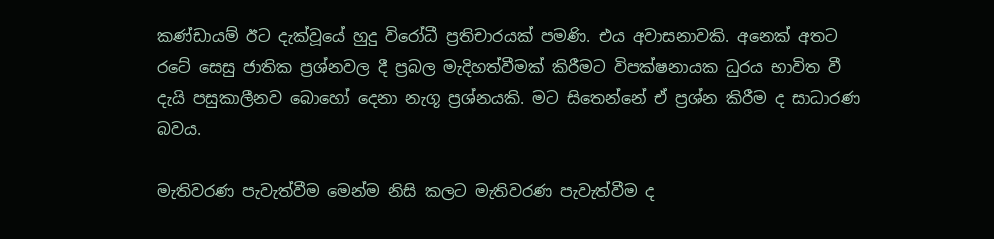කණ්ඩායම් ඊට දැක්වූයේ හුදු විරෝධී ප්‍රතිචාරයක් පමණි. එය අවාසනාවකි. අනෙක් අතට රටේ සෙසු ජාතික ප්‍රශ්නවල දී ප්‍රබල මැදිහත්වීමක් කිරීමට විපක්ෂනායක ධුරය භාවිත වී දැයි පසුකාලීනව බොහෝ දෙනා නැගූ ප්‍රශ්නයකි. මට සිතෙන්නේ ඒ ප්‍රශ්න කිරීම ද සාධාරණ බවය.

මැතිවරණ පැවැත්වීම මෙන්ම නිසි කලට මැතිවරණ පැවැත්වීම ද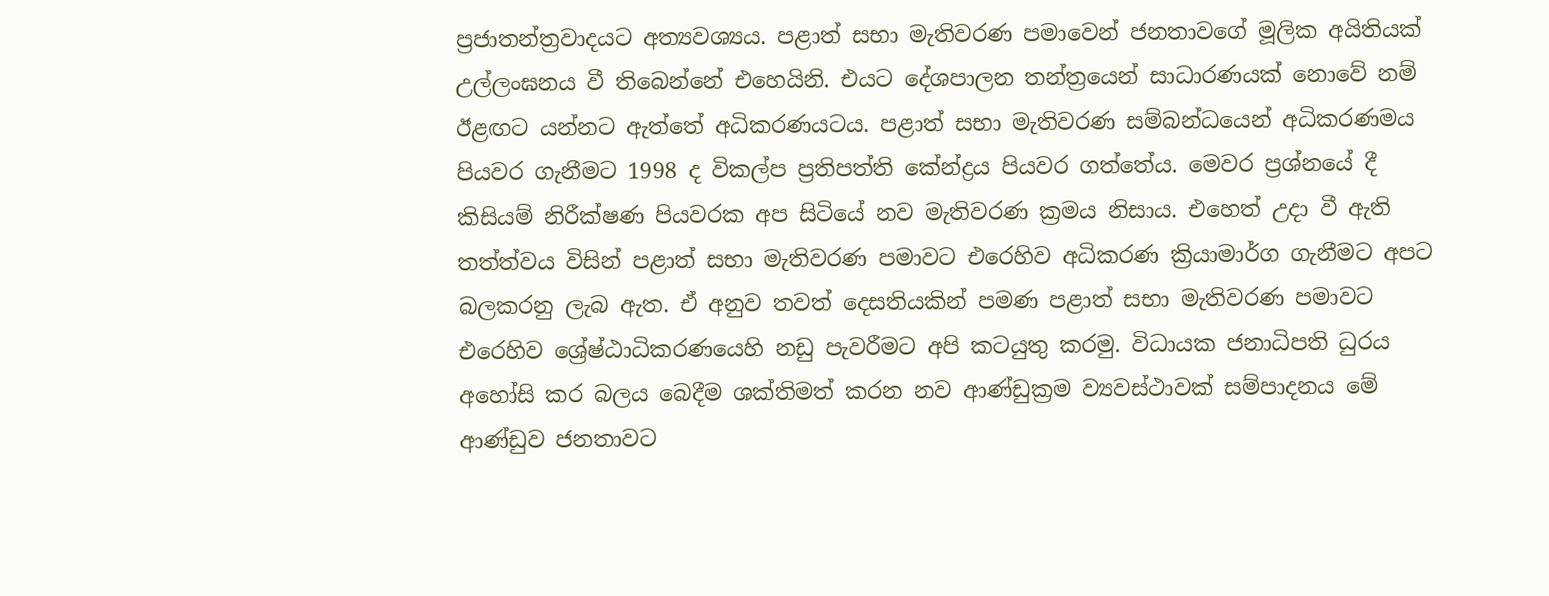ප්‍රජාතන්ත්‍රවාදයට අත්‍යවශ්‍යය. පළාත් සභා මැතිවරණ පමාවෙන් ජනතාවගේ මූලික අයිතියක් උල්ලංඝනය වී තිබෙන්නේ එහෙයිනි. එයට දේශපාලන තන්ත්‍රයෙන් සාධාරණයක් නොවේ නම් ඊළඟට යන්නට ඇත්තේ අධිකරණයටය. පළාත් සභා මැතිවරණ සම්බන්ධයෙන් අධිකරණමය පියවර ගැනීමට 1998 ද විකල්ප ප්‍රතිපත්ති කේන්ද්‍රය පියවර ගත්තේය. මෙවර ප්‍රශ්නයේ දී කිසියම් නිරීක්ෂණ පියවරක අප සිටියේ නව මැතිවරණ ක්‍රමය නිසාය. එහෙත් උදා වී ඇති තත්ත්වය විසින් පළාත් සභා මැතිවරණ පමාවට එරෙහිව අධිකරණ ක්‍රියාමාර්ග ගැනීමට අපට බලකරනු ලැබ ඇත. ඒ අනුව තවත් දෙසතියකින් පමණ පළාත් සභා මැතිවරණ පමාවට එරෙහිව ශ්‍රේෂ්ඨාධිකරණයෙහි නඩු පැවරීමට අපි කටයුතු කරමු. විධායක ජනාධිපති ධුරය අහෝසි කර බලය බෙදීම ශක්තිමත් කරන නව ආණ්ඩුක්‍රම ව්‍යවස්ථාවක් සම්පාදනය මේ ආණ්ඩුව ජනතාවට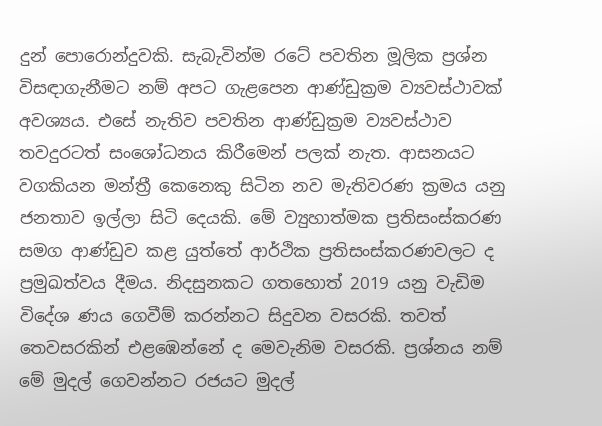දුන් පොරොන්දුවකි. සැබැවින්ම රටේ පවතින මූලික ප්‍රශ්න විසඳාගැනීමට නම් අපට ගැළපෙන ආණ්ඩුක්‍රම ව්‍යවස්ථාවක් අවශ්‍යය. එසේ නැතිව පවතින ආණ්ඩුක්‍රම ව්‍යවස්ථාව තවදුරටත් සංශෝධනය කිරීමෙන් පලක් නැත. ආසනයට වගකියන මන්ත්‍රී කෙනෙකු සිටින නව මැතිවරණ ක්‍රමය යනු ජනතාව ඉල්ලා සිටි දෙයකි. මේ ව්‍යුහාත්මක ප්‍රතිසංස්කරණ සමග ආණ්ඩුව කළ යුත්තේ ආර්ථික ප්‍රතිසංස්කරණවලට ද ප්‍රමුඛත්වය දීමය. නිදසුනකට ගතහොත් 2019 යනු වැඩිම විදේශ ණය ගෙවීම් කරන්නට සිදුවන වසරකි. තවත් තෙවසරකින් එළඹෙන්නේ ද මෙවැනිම වසරකි. ප්‍රශ්නය නම් මේ මුදල් ගෙවන්නට රජයට මුදල්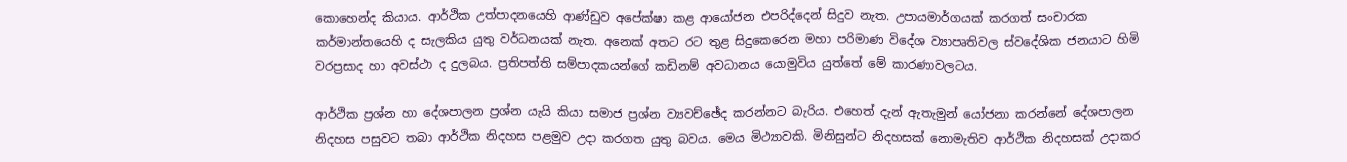කොහෙන්ද කියාය. ආර්ථික උත්පාදනයෙහි ආණ්ඩුව අපේක්ෂා කළ ආයෝජන එපරිද්දෙන් සිදුව නැත. උපායමාර්ගයක් කරගත් සංචාරක කර්මාන්තයෙහි ද සැලකිය යුතු වර්ධනයක් නැත. අනෙක් අතට රට තුළ සිදුකෙරෙන මහා පරිමාණ විදේශ ව්‍යාපෘතිවල ස්වදේශික ජනයාට හිමි වරප්‍රසාද හා අවස්ථා ද දුලබය. ප්‍රතිපත්ති සම්පාදකයන්ගේ කඩිනම් අවධානය යොමුවිය යුත්තේ මේ කාරණාවලටය.

ආර්ථික ප්‍රශ්න හා දේශපාලන ප්‍රශ්න යැයි කියා සමාජ ප්‍රශ්න ව්‍යවච්ඡේද කරන්නට බැරිය. එහෙත් දැන් ඇතැමුන් යෝජනා කරන්නේ දේශපාලන නිදහස පසුවට තබා ආර්ථික නිදහස පළමුව උදා කරගත යුතු බවය. මෙය මිථ්‍යාවකි. මිනිසුන්ට නිදහසක් නොමැතිව ආර්ථික නිදහසක් උදාකර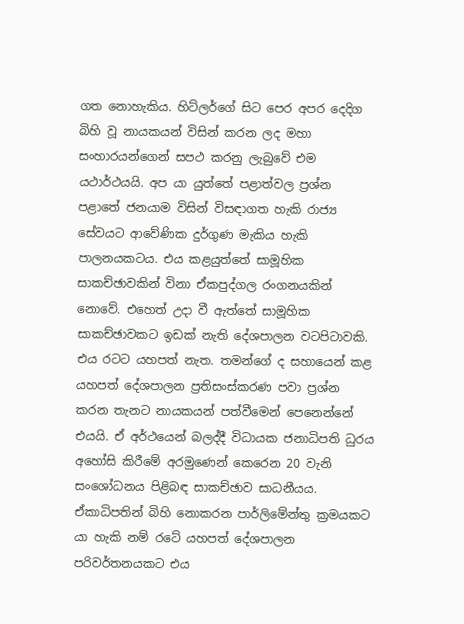ගත නොහැකිය. හිට්ලර්ගේ සිට පෙර අපර දෙදිග බිහි වූ නායකයන් විසින් කරන ලද මහා සංහාරයන්ගෙන් සපථ කරනු ලැබුවේ එම යථාර්ථයයි. අප යා යුත්තේ පළාත්වල ප්‍රශ්න පළාතේ ජනයාම විසින් විසඳාගත හැකි රාජ්‍ය සේවයට ආවේණික දුර්ගුණ මැකිය හැකි පාලනයකටය. එය කළයුත්තේ සාමූහික සාකච්ඡාවකින් විනා ඒකපුද්ගල රංගනයකින් නොවේ. එහෙත් උදා වී ඇත්තේ සාමූහික සාකච්ඡාවකට ඉඩක් නැති දේශපාලන වටපිටාවකි. එය රටට යහපත් නැත. තමන්ගේ ද සහායෙන් කළ යහපත් දේශපාලන ප්‍රතිසංස්කරණ පවා ප්‍රශ්න කරන තැනට නායකයන් පත්වීමෙන් පෙනෙන්නේ එයයි. ඒ අර්ථයෙන් බලද්දී විධායක ජනාධිපති ධුරය අහෝසි කිරීමේ අරමුණෙන් කෙරෙන 20 වැනි සංශෝධනය පිළිබඳ සාකච්ඡාව සාධනීයය. ඒකාධිපතින් බිහි නොකරන පාර්ලිමේන්තු ක්‍රමයකට යා හැකි නම් රටේ යහපත් දේශපාලන පරිවර්තනයකට එය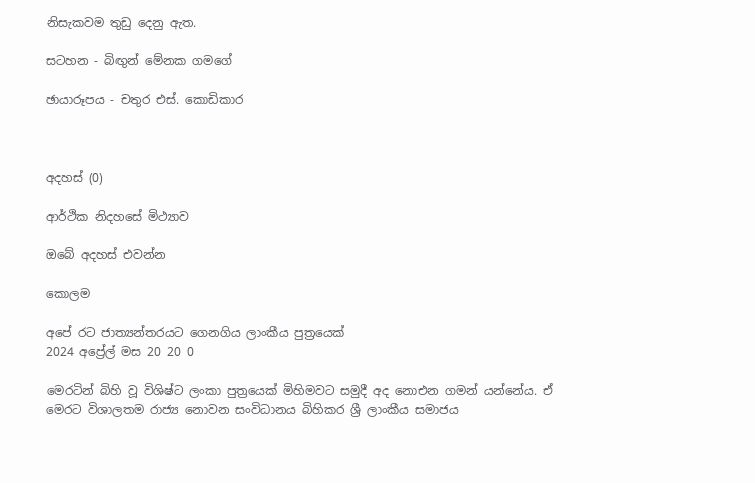නිසැකවම තුඩු දෙනු ඇත.

සටහන - බිඟුන් මේනක ගමගේ

ඡායාරූපය - චතුර එස්. කොඩිකාර



අදහස් (0)

ආර්ථික නිදහසේ මිථ්‍යාව

ඔබේ අදහස් එවන්න

කොලම

අපේ රට ජාත්‍යන්තරයට ගෙනගිය ලාංකීය පුත්‍රයෙක්
2024 අප්‍රේල් මස 20 20 0

මෙරටින් බිහි වූ විශිෂ්ට ලංකා පුත්‍රයෙක් මිහිමවට සමුදී අද නොඑන ගමන් යන්නේය. ඒ මෙරට විශාලතම රාජ්‍ය නොවන සංවිධානය බිහිකර ශ්‍රී ලාංකීය සමාජය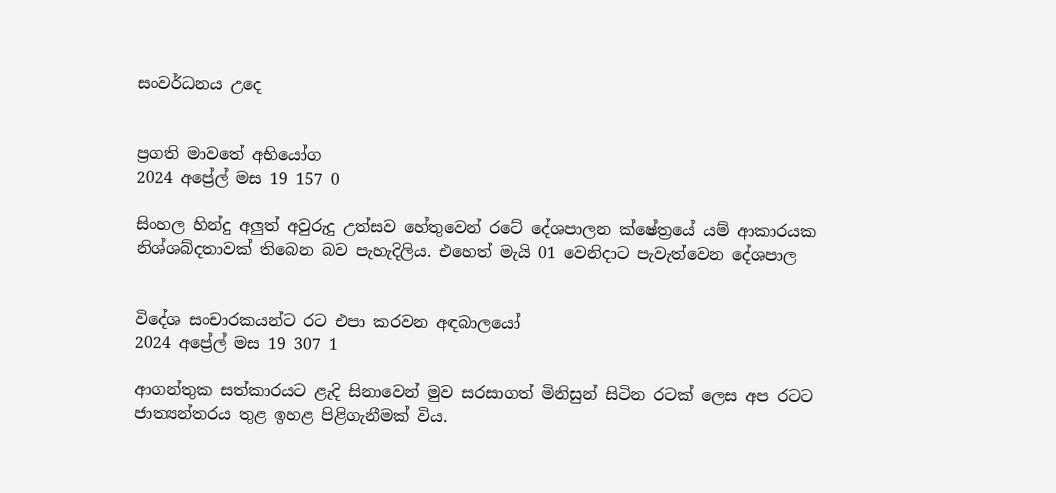සංවර්ධනය උදෙ


ප්‍රගති මාවතේ අභියෝග
2024 අප්‍රේල් මස 19 157 0

සිංහල හින්දු අලුත් අවුරුදු උත්සව හේතුවෙන් රටේ දේශපාලන ක්ෂේත්‍රයේ යම් ආකාරයක නිශ්ශබ්දතාවක් තිබෙන බව පැහැදිලිය. එහෙත් මැයි 01 වෙනිදාට පැවැත්වෙන දේශපාල


විදේශ සංචාරකයන්ට රට එපා කරවන අඳබාලයෝ
2024 අප්‍රේල් මස 19 307 1

ආගන්තුක සත්කාරයට ළැදි සිනාවෙන් මුව සරසාගත් මිනිසුන් සිටින රටක් ලෙස අප රටට ජාත්‍යන්තරය තුළ ඉහළ පිළිගැනීමක් විය.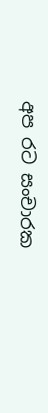අප රට සංචාරක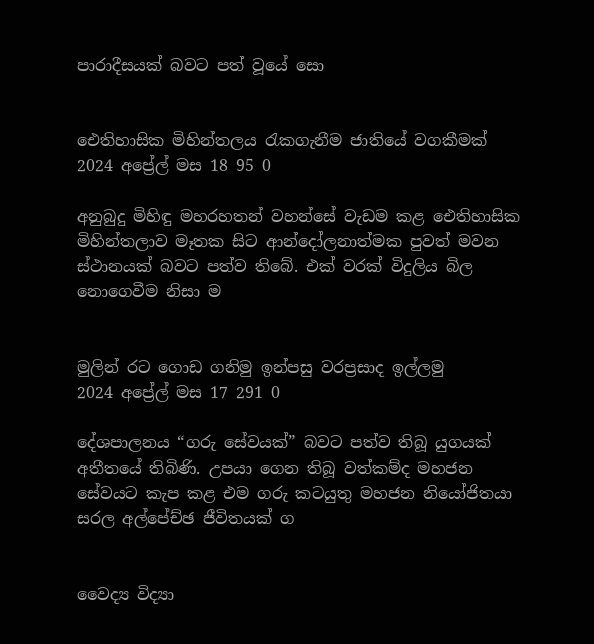පාරාදීසයක් බවට පත් වූයේ සො


ඓතිහාසික මිහින්තලය රැකගැනීම ජාතියේ වගකීමක්
2024 අප්‍රේල් මස 18 95 0

අනුබුදු මිහිඳු මහරහතන් වහන්සේ වැඩම කළ ඓතිහාසික මිහින්තලාව මෑතක සිට ආන්දෝලනාත්මක පුවත් මවන ස්ථානයක් බවට පත්ව තිබේ. එක් වරක් විදුලිය බිල නොගෙවීම නිසා ම


මුලින් රට ගොඩ ගනිමු ඉන්පසු වරප්‍රසාද ඉල්ලමු
2024 අප්‍රේල් මස 17 291 0

දේශපාලනය “ගරු සේවයක්” බවට පත්ව තිබූ යුගයක් අතීතයේ තිබිණි. උපයා ගෙන තිබූ වත්කම්ද මහජන සේවයට කැප කළ එම ගරු කටයුතු මහජන නියෝජිතයා සරල අල්පේච්ඡ ජීවිතයක් ග


වෛද්‍ය විද්‍යා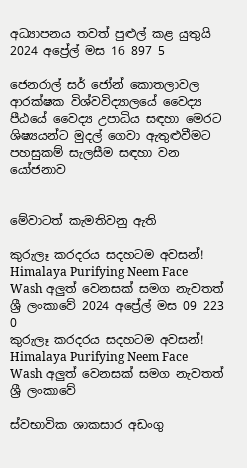අධ්‍යාපනය තවත් පුළුල් කළ යුතුයි
2024 අප්‍රේල් මස 16 897 5

ජෙනරාල් සර් ජෝන් කොතලාවල ආරක්ෂක විශ්වවිද්‍යාලයේ වෛද්‍ය පීඨයේ වෛද්‍ය උපාධිය සඳහා මෙරට ශිෂ්‍යයන්ට මුදල් ගෙවා ඇතුළුවීමට පහසුකම් සැලසීම සඳහා වන යෝජනාව


මේවාටත් කැමතිවනු ඇති

කුරුලෑ කරදරය සදහටම අවසන්! Himalaya Purifying Neem Face Wash අලුත් වෙනසක් සමග නැවතත් ශ්‍රී ලංකාවේ 2024 අප්‍රේල් මස 09 223 0
කුරුලෑ කරදරය සදහටම අවසන්! Himalaya Purifying Neem Face Wash අලුත් වෙනසක් සමග නැවතත් ශ්‍රී ලංකාවේ

ස්වභාවික ශාකසාර අඩංගු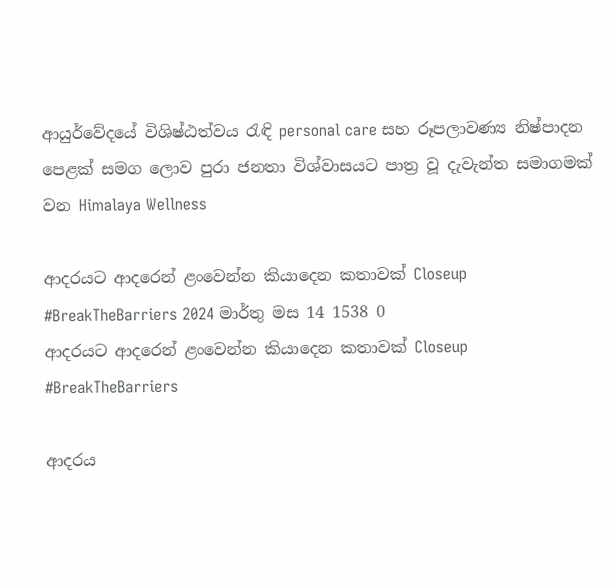ආයුර්වේදයේ විශිෂ්ඨත්වය රැඳි personal care සහ රූපලාවණ්‍ය නිෂ්පාදන පෙළක් සමග ලොව පුරා ජනතා විශ්වාසයට පාත්‍ර වූ දැවැන්ත සමාගමක් වන Himalaya Wellness

ආදරයට ආදරෙන් ළංවෙන්න කියාදෙන කතාවක් Closeup #BreakTheBarriers 2024 මාර්තු මස 14 1538 0
ආදරයට ආදරෙන් ළංවෙන්න කියාදෙන කතාවක් Closeup #BreakTheBarriers

ආදරය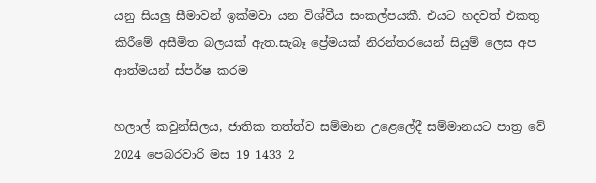යනු සියලු සීමාවන් ඉක්මවා යන විශ්වීය සංකල්පයකී. එයට හදවත් එකතු කිරීමේ අසීමිත බලයක් ඇත.සැබෑ ප්‍රේමයක් නිරන්තරයෙන් සියුම් ලෙස අප ආත්මයන් ස්පර්ෂ කරම

හලාල් කවුන්සිලය, ජාතික තත්ත්ව සම්මාන උළෙලේදී සම්මානයට පාත්‍ර වේ 2024 පෙබරවාරි මස 19 1433 2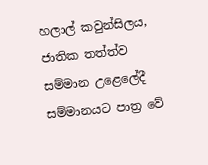හලාල් කවුන්සිලය, ජාතික තත්ත්ව සම්මාන උළෙලේදී සම්මානයට පාත්‍ර වේ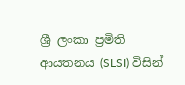ශ්‍රී ලංකා ප්‍රමිති ආයතනය (SLSI) විසින්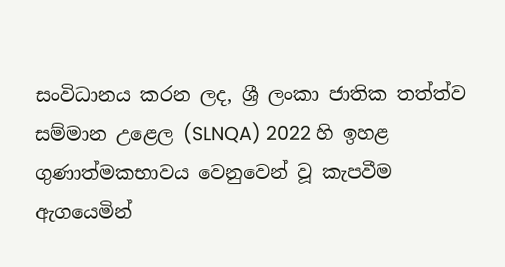සංවිධානය කරන ලද, ශ්‍රී ලංකා ජාතික තත්ත්ව සම්මාන උළෙල (SLNQA) 2022 හි ඉහළ ගුණාත්මකභාවය වෙනුවෙන් වූ කැපවීම ඇගයෙමින්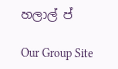හලාල් ප්

Our Group Site